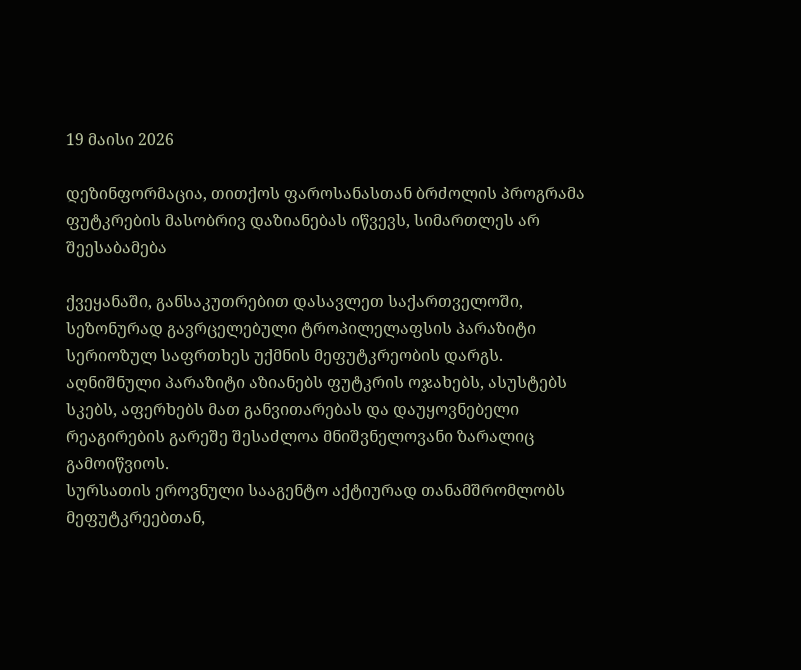19 მაისი 2026

დეზინფორმაცია, თითქოს ფაროსანასთან ბრძოლის პროგრამა ფუტკრების მასობრივ დაზიანებას იწვევს, სიმართლეს არ შეესაბამება

ქვეყანაში, განსაკუთრებით დასავლეთ საქართველოში, სეზონურად გავრცელებული ტროპილელაფსის პარაზიტი სერიოზულ საფრთხეს უქმნის მეფუტკრეობის დარგს. აღნიშნული პარაზიტი აზიანებს ფუტკრის ოჯახებს, ასუსტებს სკებს, აფერხებს მათ განვითარებას და დაუყოვნებელი რეაგირების გარეშე შესაძლოა მნიშვნელოვანი ზარალიც გამოიწვიოს.
სურსათის ეროვნული სააგენტო აქტიურად თანამშრომლობს მეფუტკრეებთან,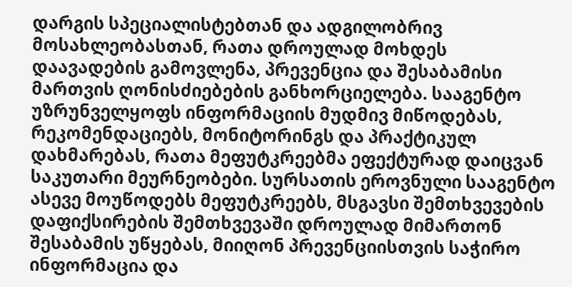დარგის სპეციალისტებთან და ადგილობრივ მოსახლეობასთან, რათა დროულად მოხდეს დაავადების გამოვლენა, პრევენცია და შესაბამისი მართვის ღონისძიებების განხორციელება. სააგენტო უზრუნველყოფს ინფორმაციის მუდმივ მიწოდებას, რეკომენდაციებს, მონიტორინგს და პრაქტიკულ დახმარებას, რათა მეფუტკრეებმა ეფექტურად დაიცვან საკუთარი მეურნეობები. სურსათის ეროვნული სააგენტო ასევე მოუწოდებს მეფუტკრეებს, მსგავსი შემთხვევების დაფიქსირების შემთხვევაში დროულად მიმართონ შესაბამის უწყებას, მიიღონ პრევენციისთვის საჭირო ინფორმაცია და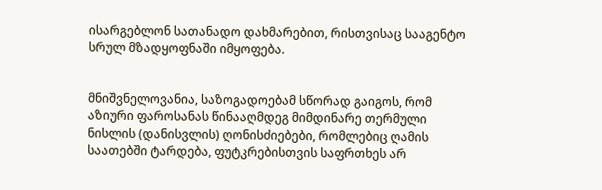ისარგებლონ სათანადო დახმარებით, რისთვისაც სააგენტო სრულ მზადყოფნაში იმყოფება.


მნიშვნელოვანია, საზოგადოებამ სწორად გაიგოს, რომ აზიური ფაროსანას წინააღმდეგ მიმდინარე თერმული ნისლის (დანისვლის) ღონისძიებები, რომლებიც ღამის საათებში ტარდება, ფუტკრებისთვის საფრთხეს არ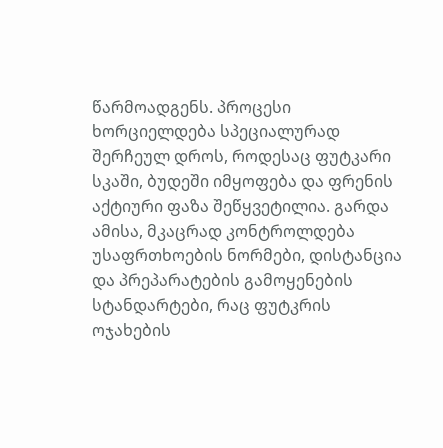წარმოადგენს. პროცესი ხორციელდება სპეციალურად შერჩეულ დროს, როდესაც ფუტკარი სკაში, ბუდეში იმყოფება და ფრენის აქტიური ფაზა შეწყვეტილია. გარდა ამისა, მკაცრად კონტროლდება უსაფრთხოების ნორმები, დისტანცია და პრეპარატების გამოყენების სტანდარტები, რაც ფუტკრის ოჯახების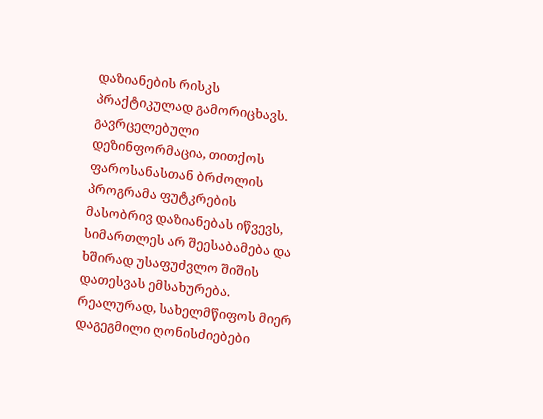დაზიანების რისკს პრაქტიკულად გამორიცხავს.
გავრცელებული დეზინფორმაცია, თითქოს ფაროსანასთან ბრძოლის პროგრამა ფუტკრების მასობრივ დაზიანებას იწვევს, სიმართლეს არ შეესაბამება და ხშირად უსაფუძვლო შიშის დათესვას ემსახურება. რეალურად, სახელმწიფოს მიერ დაგეგმილი ღონისძიებები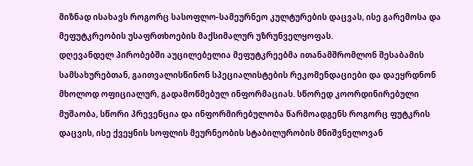მიზნად ისახავს როგორც სასოფლო-სამეურნეო კულტურების დაცვას, ისე გარემოსა და მეფუტკრეობის უსაფრთხოების მაქსიმალურ უზრუნველყოფას.
დღევანდელ პირობებში აუცილებელია მეფუტკრეებმა ითანამშრომლონ შესაბამის სამსახურებთან, გაითვალისწინონ სპეციალისტების რეკომენდაციები და დაეყრდნონ მხოლოდ ოფიციალურ, გადამოწმებულ ინფორმაციას. სწორედ კოორდინირებული მუშაობა, სწორი პრევენცია და ინფორმირებულობა წარმოადგენს როგორც ფუტკრის დაცვის, ისე ქვეყნის სოფლის მეურნეობის სტაბილურობის მნიშვნელოვან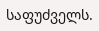საფუძველს.